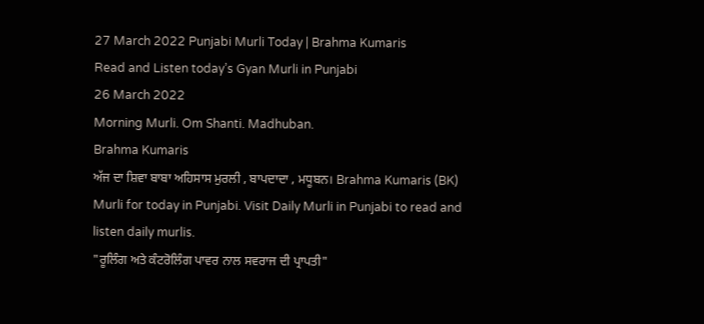27 March 2022 Punjabi Murli Today | Brahma Kumaris
Read and Listen today’s Gyan Murli in Punjabi
26 March 2022
Morning Murli. Om Shanti. Madhuban.
Brahma Kumaris
ਅੱਜ ਦਾ ਸ਼ਿਵਾ ਬਾਬਾ ਅਹਿਸਾਸ ਮੁਰਲੀ , ਬਾਪਦਾਦਾ , ਮਧੂਬਨ। Brahma Kumaris (BK) Murli for today in Punjabi. Visit Daily Murli in Punjabi to read and listen daily murlis.
"ਰੂਲਿੰਗ ਅਤੇ ਕੰਟਰੋਲਿੰਗ ਪਾਵਰ ਨਾਲ ਸਵਰਾਜ ਦੀ ਪ੍ਰਾਪਤੀ"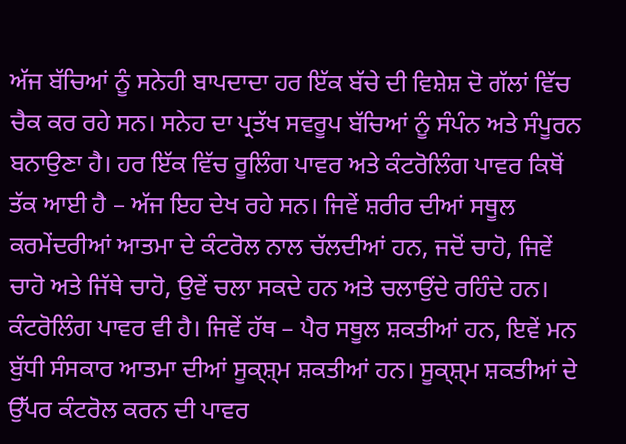ਅੱਜ ਬੱਚਿਆਂ ਨੂੰ ਸਨੇਹੀ ਬਾਪਦਾਦਾ ਹਰ ਇੱਕ ਬੱਚੇ ਦੀ ਵਿਸ਼ੇਸ਼ ਦੋ ਗੱਲਾਂ ਵਿੱਚ ਚੈਕ ਕਰ ਰਹੇ ਸਨ। ਸਨੇਹ ਦਾ ਪ੍ਰਤੱਖ ਸਵਰੂਪ ਬੱਚਿਆਂ ਨੂੰ ਸੰਪੰਨ ਅਤੇ ਸੰਪੂਰਨ ਬਨਾਉਣਾ ਹੈ। ਹਰ ਇੱਕ ਵਿੱਚ ਰੂਲਿੰਗ ਪਾਵਰ ਅਤੇ ਕੰਟਰੋਲਿੰਗ ਪਾਵਰ ਕਿਥੋਂ ਤੱਕ ਆਈ ਹੈ – ਅੱਜ ਇਹ ਦੇਖ ਰਹੇ ਸਨ। ਜਿਵੇਂ ਸ਼ਰੀਰ ਦੀਆਂ ਸਥੂਲ ਕਰਮੇਂਦਰੀਆਂ ਆਤਮਾ ਦੇ ਕੰਟਰੋਲ ਨਾਲ ਚੱਲਦੀਆਂ ਹਨ, ਜਦੋਂ ਚਾਹੋ, ਜਿਵੇਂ ਚਾਹੋ ਅਤੇ ਜਿੱਥੇ ਚਾਹੋ, ਉਵੇਂ ਚਲਾ ਸਕਦੇ ਹਨ ਅਤੇ ਚਲਾਉਂਦੇ ਰਹਿੰਦੇ ਹਨ। ਕੰਟਰੋਲਿੰਗ ਪਾਵਰ ਵੀ ਹੈ। ਜਿਵੇਂ ਹੱਥ – ਪੈਰ ਸਥੂਲ ਸ਼ਕਤੀਆਂ ਹਨ, ਇਵੇਂ ਮਨ ਬੁੱਧੀ ਸੰਸਕਾਰ ਆਤਮਾ ਦੀਆਂ ਸੂਕ੍ਸ਼੍ਮ ਸ਼ਕਤੀਆਂ ਹਨ। ਸੂਕ੍ਸ਼੍ਮ ਸ਼ਕਤੀਆਂ ਦੇ ਉੱਪਰ ਕੰਟਰੋਲ ਕਰਨ ਦੀ ਪਾਵਰ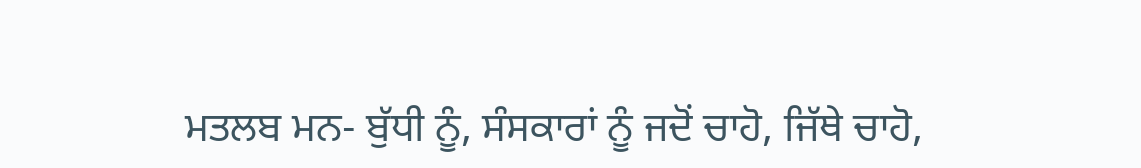ਮਤਲਬ ਮਨ- ਬੁੱਧੀ ਨੂੰ, ਸੰਸਕਾਰਾਂ ਨੂੰ ਜਦੋਂ ਚਾਹੋ, ਜਿੱਥੇ ਚਾਹੋ,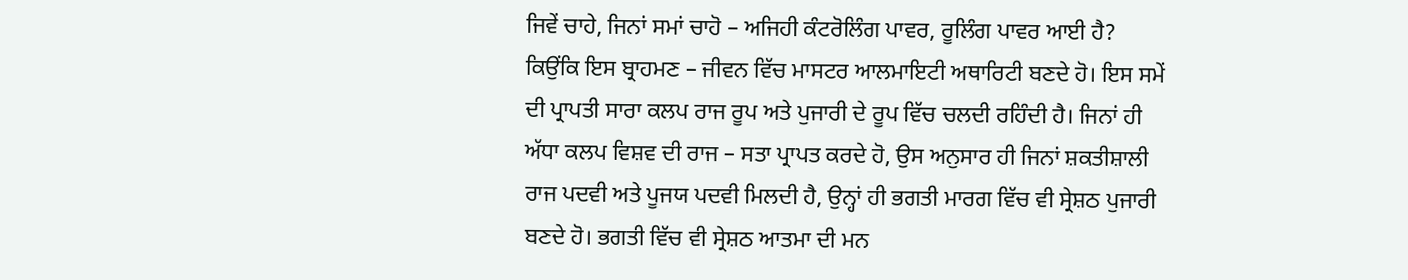ਜਿਵੇਂ ਚਾਹੇ, ਜਿਨਾਂ ਸਮਾਂ ਚਾਹੋ – ਅਜਿਹੀ ਕੰਟਰੋਲਿੰਗ ਪਾਵਰ, ਰੂਲਿੰਗ ਪਾਵਰ ਆਈ ਹੈ? ਕਿਉਂਕਿ ਇਸ ਬ੍ਰਾਹਮਣ – ਜੀਵਨ ਵਿੱਚ ਮਾਸਟਰ ਆਲਮਾਇਟੀ ਅਥਾਰਿਟੀ ਬਣਦੇ ਹੋ। ਇਸ ਸਮੇਂ ਦੀ ਪ੍ਰਾਪਤੀ ਸਾਰਾ ਕਲਪ ਰਾਜ ਰੂਪ ਅਤੇ ਪੁਜਾਰੀ ਦੇ ਰੂਪ ਵਿੱਚ ਚਲਦੀ ਰਹਿੰਦੀ ਹੈ। ਜਿਨਾਂ ਹੀ ਅੱਧਾ ਕਲਪ ਵਿਸ਼ਵ ਦੀ ਰਾਜ – ਸਤਾ ਪ੍ਰਾਪਤ ਕਰਦੇ ਹੋ, ਉਸ ਅਨੁਸਾਰ ਹੀ ਜਿਨਾਂ ਸ਼ਕਤੀਸ਼ਾਲੀ ਰਾਜ ਪਦਵੀ ਅਤੇ ਪੂਜਯ ਪਦਵੀ ਮਿਲਦੀ ਹੈ, ਉਨ੍ਹਾਂ ਹੀ ਭਗਤੀ ਮਾਰਗ ਵਿੱਚ ਵੀ ਸ੍ਰੇਸ਼ਠ ਪੁਜਾਰੀ ਬਣਦੇ ਹੋ। ਭਗਤੀ ਵਿੱਚ ਵੀ ਸ੍ਰੇਸ਼ਠ ਆਤਮਾ ਦੀ ਮਨ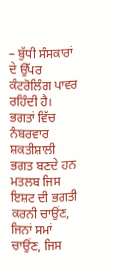– ਬੁੱਧੀ ਸੰਸਕਾਰਾਂ ਦੇ ਉੱਪਰ ਕੰਟਰੋਲਿੰਗ ਪਾਵਰ ਰਹਿੰਦੀ ਹੈ। ਭਗਤਾਂ ਵਿੱਚ ਨੰਬਰਵਾਰ ਸ਼ਕਤੀਸ਼ਾਲੀ ਭਗਤ ਬਣਦੇ ਹਨ ਮਤਲਬ ਜਿਸ ਇਸ਼ਟ ਦੀ ਭਗਤੀ ਕਰਨੀ ਚਾਉਂਣ, ਜਿਨਾਂ ਸਮਾਂ ਚਾਉਂਣ, ਜਿਸ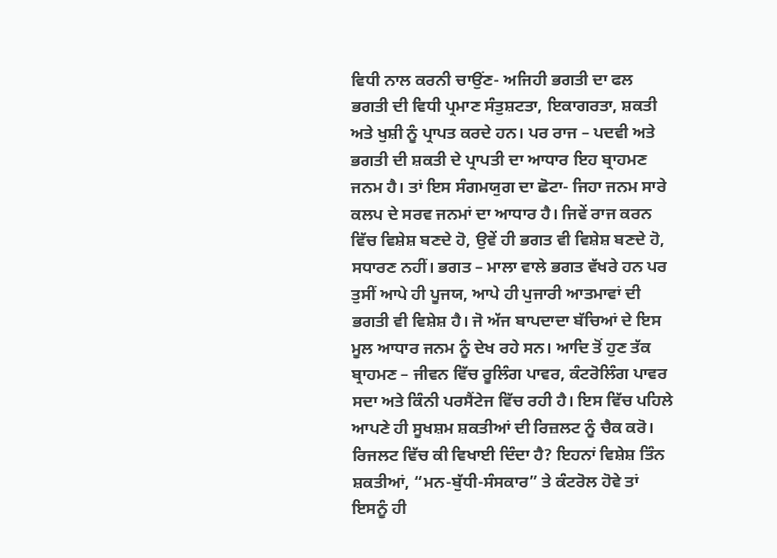ਵਿਧੀ ਨਾਲ ਕਰਨੀ ਚਾਉਂਣ- ਅਜਿਹੀ ਭਗਤੀ ਦਾ ਫਲ ਭਗਤੀ ਦੀ ਵਿਧੀ ਪ੍ਰਮਾਣ ਸੰਤੁਸ਼ਟਤਾ, ਇਕਾਗਰਤਾ, ਸ਼ਕਤੀ ਅਤੇ ਖੁਸ਼ੀ ਨੂੰ ਪ੍ਰਾਪਤ ਕਰਦੇ ਹਨ। ਪਰ ਰਾਜ – ਪਦਵੀ ਅਤੇ ਭਗਤੀ ਦੀ ਸ਼ਕਤੀ ਦੇ ਪ੍ਰਾਪਤੀ ਦਾ ਆਧਾਰ ਇਹ ਬ੍ਰਾਹਮਣ ਜਨਮ ਹੈ। ਤਾਂ ਇਸ ਸੰਗਮਯੁਗ ਦਾ ਛੋਟਾ- ਜਿਹਾ ਜਨਮ ਸਾਰੇ ਕਲਪ ਦੇ ਸਰਵ ਜਨਮਾਂ ਦਾ ਆਧਾਰ ਹੈ। ਜਿਵੇਂ ਰਾਜ ਕਰਨ ਵਿੱਚ ਵਿਸ਼ੇਸ਼ ਬਣਦੇ ਹੋ, ਉਵੇਂ ਹੀ ਭਗਤ ਵੀ ਵਿਸ਼ੇਸ਼ ਬਣਦੇ ਹੋ, ਸਧਾਰਣ ਨਹੀਂ। ਭਗਤ – ਮਾਲਾ ਵਾਲੇ ਭਗਤ ਵੱਖਰੇ ਹਨ ਪਰ ਤੁਸੀਂ ਆਪੇ ਹੀ ਪੂਜਯ, ਆਪੇ ਹੀ ਪੁਜਾਰੀ ਆਤਮਾਵਾਂ ਦੀ ਭਗਤੀ ਵੀ ਵਿਸ਼ੇਸ਼ ਹੈ। ਜੋ ਅੱਜ ਬਾਪਦਾਦਾ ਬੱਚਿਆਂ ਦੇ ਇਸ ਮੂਲ ਆਧਾਰ ਜਨਮ ਨੂੰ ਦੇਖ ਰਹੇ ਸਨ। ਆਦਿ ਤੋਂ ਹੁਣ ਤੱਕ ਬ੍ਰਾਹਮਣ – ਜੀਵਨ ਵਿੱਚ ਰੂਲਿੰਗ ਪਾਵਰ, ਕੰਟਰੋਲਿੰਗ ਪਾਵਰ ਸਦਾ ਅਤੇ ਕਿੰਨੀ ਪਰਸੈਂਟੇਜ ਵਿੱਚ ਰਹੀ ਹੈ। ਇਸ ਵਿੱਚ ਪਹਿਲੇ ਆਪਣੇ ਹੀ ਸੂਖਸ਼ਮ ਸ਼ਕਤੀਆਂ ਦੀ ਰਿਜ਼ਲਟ ਨੂੰ ਚੈਕ ਕਰੋ। ਰਿਜਲਟ ਵਿੱਚ ਕੀ ਵਿਖਾਈ ਦਿੰਦਾ ਹੈ? ਇਹਨਾਂ ਵਿਸ਼ੇਸ਼ ਤਿੰਨ ਸ਼ਕਤੀਆਂ, “ਮਨ-ਬੁੱਧੀ-ਸੰਸਕਾਰ” ਤੇ ਕੰਟਰੋਲ ਹੋਵੇ ਤਾਂ ਇਸਨੂੰ ਹੀ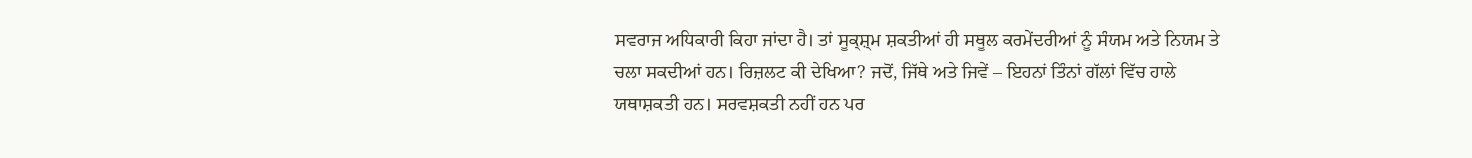ਸਵਰਾਜ ਅਧਿਕਾਰੀ ਕਿਹਾ ਜਾਂਦਾ ਹੈ। ਤਾਂ ਸੂਕ੍ਸ਼੍ਮ ਸ਼ਕਤੀਆਂ ਹੀ ਸਥੂਲ ਕਰਮੇਂਦਰੀਆਂ ਨੂੰ ਸੰਯਮ ਅਤੇ ਨਿਯਮ ਤੇ ਚਲਾ ਸਕਦੀਆਂ ਹਨ। ਰਿਜ਼ਲਟ ਕੀ ਦੇਖਿਆ? ਜਦੋਂ, ਜਿੱਥੇ ਅਤੇ ਜਿਵੇਂ – ਇਹਨਾਂ ਤਿੰਨਾਂ ਗੱਲਾਂ ਵਿੱਚ ਹਾਲੇ ਯਥਾਸ਼ਕਤੀ ਹਨ। ਸਰਵਸ਼ਕਤੀ ਨਹੀਂ ਹਨ ਪਰ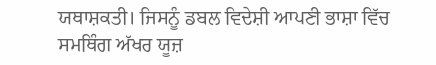ਯਥਾਸ਼ਕਤੀ। ਜਿਸਨੂੰ ਡਬਲ ਵਿਦੇਸ਼ੀ ਆਪਣੀ ਭਾਸ਼ਾ ਵਿੱਚ ਸਮਥਿੰਗ ਅੱਖਰ ਯੂਜ਼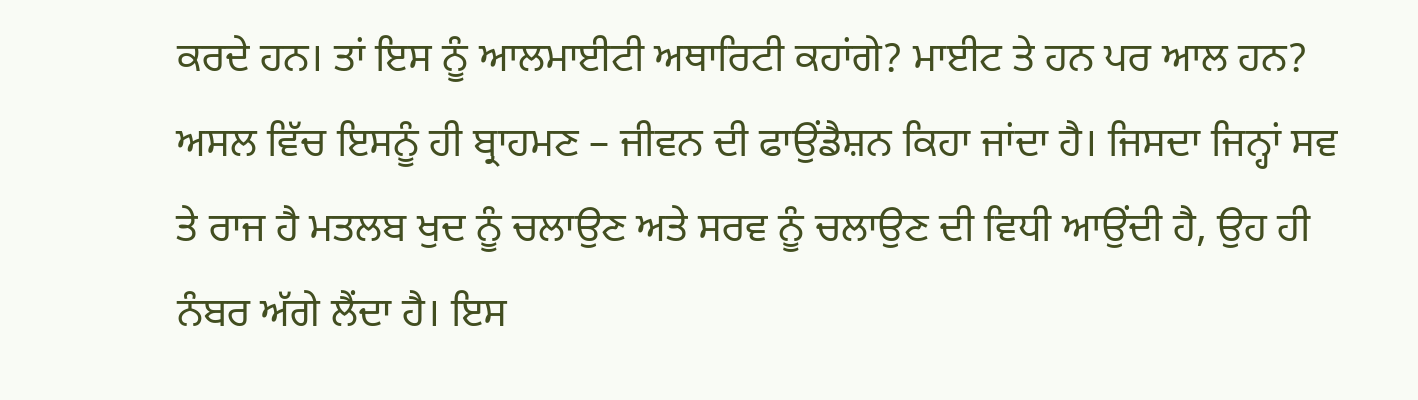ਕਰਦੇ ਹਨ। ਤਾਂ ਇਸ ਨੂੰ ਆਲਮਾਈਟੀ ਅਥਾਰਿਟੀ ਕਹਾਂਗੇ? ਮਾਈਟ ਤੇ ਹਨ ਪਰ ਆਲ ਹਨ? ਅਸਲ ਵਿੱਚ ਇਸਨੂੰ ਹੀ ਬ੍ਰਾਹਮਣ – ਜੀਵਨ ਦੀ ਫਾਉਂਡੈਸ਼ਨ ਕਿਹਾ ਜਾਂਦਾ ਹੈ। ਜਿਸਦਾ ਜਿਨ੍ਹਾਂ ਸਵ ਤੇ ਰਾਜ ਹੈ ਮਤਲਬ ਖੁਦ ਨੂੰ ਚਲਾਉਣ ਅਤੇ ਸਰਵ ਨੂੰ ਚਲਾਉਣ ਦੀ ਵਿਧੀ ਆਉਂਦੀ ਹੈ, ਉਹ ਹੀ ਨੰਬਰ ਅੱਗੇ ਲੈਂਦਾ ਹੈ। ਇਸ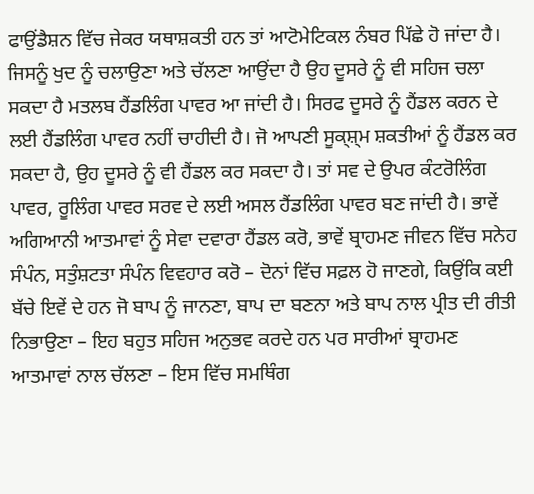ਫਾਉਂਡੈਸ਼ਨ ਵਿੱਚ ਜੇਕਰ ਯਥਾਸ਼ਕਤੀ ਹਨ ਤਾਂ ਆਟੋਮੇਟਿਕਲ ਨੰਬਰ ਪਿੱਛੇ ਹੋ ਜਾਂਦਾ ਹੈ। ਜਿਸਨੂੰ ਖੁਦ ਨੂੰ ਚਲਾਉਣਾ ਅਤੇ ਚੱਲਣਾ ਆਉਂਦਾ ਹੈ ਉਹ ਦੂਸਰੇ ਨੂੰ ਵੀ ਸਹਿਜ ਚਲਾ ਸਕਦਾ ਹੈ ਮਤਲਬ ਹੈਂਡਲਿੰਗ ਪਾਵਰ ਆ ਜਾਂਦੀ ਹੈ। ਸਿਰਫ ਦੂਸਰੇ ਨੂੰ ਹੈਂਡਲ ਕਰਨ ਦੇ ਲਈ ਹੈਂਡਲਿੰਗ ਪਾਵਰ ਨਹੀਂ ਚਾਹੀਦੀ ਹੈ। ਜੋ ਆਪਣੀ ਸੂਕ੍ਸ਼੍ਮ ਸ਼ਕਤੀਆਂ ਨੂੰ ਹੈਂਡਲ ਕਰ ਸਕਦਾ ਹੈ, ਉਹ ਦੂਸਰੇ ਨੂੰ ਵੀ ਹੈਂਡਲ ਕਰ ਸਕਦਾ ਹੈ। ਤਾਂ ਸਵ ਦੇ ਉਪਰ ਕੰਟਰੋਲਿੰਗ ਪਾਵਰ, ਰੂਲਿੰਗ ਪਾਵਰ ਸਰਵ ਦੇ ਲਈ ਅਸਲ ਹੈਂਡਲਿੰਗ ਪਾਵਰ ਬਣ ਜਾਂਦੀ ਹੈ। ਭਾਵੇਂ ਅਗਿਆਨੀ ਆਤਮਾਵਾਂ ਨੂੰ ਸੇਵਾ ਦਵਾਰਾ ਹੈਂਡਲ ਕਰੋ, ਭਾਵੇਂ ਬ੍ਰਾਹਮਣ ਜੀਵਨ ਵਿੱਚ ਸਨੇਹ ਸੰਪੰਨ, ਸਤੁੰਸ਼ਟਤਾ ਸੰਪੰਨ ਵਿਵਹਾਰ ਕਰੋ – ਦੋਨਾਂ ਵਿੱਚ ਸਫ਼ਲ ਹੋ ਜਾਣਗੇ, ਕਿਉਂਕਿ ਕਈ ਬੱਚੇ ਇਵੇਂ ਦੇ ਹਨ ਜੋ ਬਾਪ ਨੂੰ ਜਾਨਣਾ, ਬਾਪ ਦਾ ਬਣਨਾ ਅਤੇ ਬਾਪ ਨਾਲ ਪ੍ਰੀਤ ਦੀ ਰੀਤੀ ਨਿਭਾਉਣਾ – ਇਹ ਬਹੁਤ ਸਹਿਜ ਅਨੁਭਵ ਕਰਦੇ ਹਨ ਪਰ ਸਾਰੀਆਂ ਬ੍ਰਾਹਮਣ ਆਤਮਾਵਾਂ ਨਾਲ ਚੱਲਣਾ – ਇਸ ਵਿੱਚ ਸਮਥਿੰਗ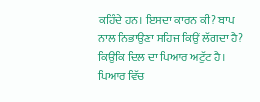ਕਹਿੰਦੇ ਹਨ। ਇਸਦਾ ਕਾਰਨ ਕੀ? ਬਾਪ ਨਾਲ ਨਿਭਾਉਣਾ ਸਹਿਜ ਕਿਉਂ ਲੱਗਦਾ ਹੈ? ਕਿਉਕਿ ਦਿਲ ਦਾ ਪਿਆਰ ਅਟੁੱਟ ਹੈ। ਪਿਆਰ ਵਿੱਚ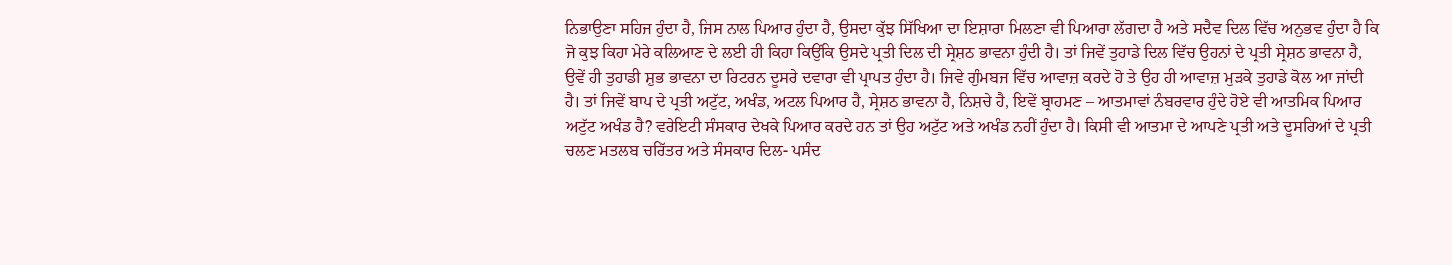ਨਿਭਾਉਣਾ ਸਹਿਜ ਹੁੰਦਾ ਹੈ, ਜਿਸ ਨਾਲ ਪਿਆਰ ਹੁੰਦਾ ਹੈ, ਉਸਦਾ ਕੁੱਝ ਸਿੱਖਿਆ ਦਾ ਇਸ਼ਾਰਾ ਮਿਲਣਾ ਵੀ ਪਿਆਰਾ ਲੱਗਦਾ ਹੈ ਅਤੇ ਸਦੈਵ ਦਿਲ ਵਿੱਚ ਅਨੁਭਵ ਹੁੰਦਾ ਹੈ ਕਿ ਜੋ ਕੁਝ ਕਿਹਾ ਮੇਰੇ ਕਲਿਆਣ ਦੇ ਲਈ ਹੀ ਕਿਹਾ ਕਿਉਂਕਿ ਉਸਦੇ ਪ੍ਰਤੀ ਦਿਲ ਦੀ ਸ੍ਰੇਸ਼ਠ ਭਾਵਨਾ ਹੁੰਦੀ ਹੈ। ਤਾਂ ਜਿਵੇਂ ਤੁਹਾਡੇ ਦਿਲ ਵਿੱਚ ਉਹਨਾਂ ਦੇ ਪ੍ਰਤੀ ਸ੍ਰੇਸ਼ਠ ਭਾਵਨਾ ਹੈ, ਉਵੇਂ ਹੀ ਤੁਹਾਡੀ ਸ਼ੁਭ ਭਾਵਨਾ ਦਾ ਰਿਟਰਨ ਦੂਸਰੇ ਦਵਾਰਾ ਵੀ ਪ੍ਰਾਪਤ ਹੁੰਦਾ ਹੈ। ਜਿਵੇ ਗੁੰਮਬਜ ਵਿੱਚ ਆਵਾਜ਼ ਕਰਦੇ ਹੋ ਤੇ ਉਹ ਹੀ ਆਵਾਜ਼ ਮੁੜਕੇ ਤੁਹਾਡੇ ਕੋਲ ਆ ਜਾਂਦੀ ਹੈ। ਤਾਂ ਜਿਵੇਂ ਬਾਪ ਦੇ ਪ੍ਰਤੀ ਅਟੁੱਟ, ਅਖੰਡ, ਅਟਲ ਪਿਆਰ ਹੈ, ਸ੍ਰੇਸ਼ਠ ਭਾਵਨਾ ਹੈ, ਨਿਸ਼ਚੇ ਹੈ, ਇਵੇਂ ਬ੍ਰਾਹਮਣ – ਆਤਮਾਵਾਂ ਨੰਬਰਵਾਰ ਹੁੰਦੇ ਹੋਏ ਵੀ ਆਤਮਿਕ ਪਿਆਰ ਅਟੁੱਟ ਅਖੰਡ ਹੈ? ਵਰੇਇਟੀ ਸੰਸਕਾਰ ਦੇਖਕੇ ਪਿਆਰ ਕਰਦੇ ਹਨ ਤਾਂ ਉਹ ਅਟੁੱਟ ਅਤੇ ਅਖੰਡ ਨਹੀਂ ਹੁੰਦਾ ਹੈ। ਕਿਸੀ ਵੀ ਆਤਮਾ ਦੇ ਆਪਣੇ ਪ੍ਰਤੀ ਅਤੇ ਦੂਸਰਿਆਂ ਦੇ ਪ੍ਰਤੀ ਚਲਣ ਮਤਲਬ ਚਰਿੱਤਰ ਅਤੇ ਸੰਸਕਾਰ ਦਿਲ- ਪਸੰਦ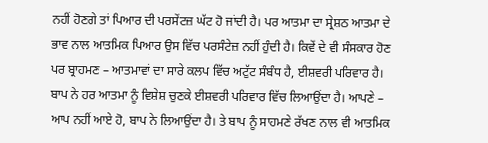ਨਹੀਂ ਹੋਣਗੇ ਤਾਂ ਪਿਆਰ ਦੀ ਪਰਸੇਂਟਜ਼ ਘੱਟ ਹੋ ਜਾਂਦੀ ਹੈ। ਪਰ ਆਤਮਾ ਦਾ ਸ੍ਰੇਸ਼ਠ ਆਤਮਾ ਦੇ ਭਾਵ ਨਾਲ ਆਤਮਿਕ ਪਿਆਰ ਉਸ ਵਿੱਚ ਪਰਸੰਟੇਜ਼ ਨਹੀਂ ਹੁੰਦੀ ਹੈ। ਕਿਵੇਂ ਦੇ ਵੀ ਸੰਸਕਾਰ ਹੋਣ ਪਰ ਬ੍ਰਾਹਮਣ – ਆਤਮਾਵਾਂ ਦਾ ਸਾਰੇ ਕਲਪ ਵਿੱਚ ਅਟੁੱਟ ਸੰਬੰਧ ਹੈ, ਈਸ਼ਵਰੀ ਪਰਿਵਾਰ ਹੈ। ਬਾਪ ਨੇ ਹਰ ਆਤਮਾ ਨੂੰ ਵਿਸ਼ੇਸ਼ ਚੁਣਕੇ ਈਸ਼ਵਰੀ ਪਰਿਵਾਰ ਵਿੱਚ ਲਿਆਉਂਦਾ ਹੈ। ਆਪਣੇ – ਆਪ ਨਹੀਂ ਆਏ ਹੋ, ਬਾਪ ਨੇ ਲਿਆਉਂਦਾ ਹੈ। ਤੇ ਬਾਪ ਨੂੰ ਸਾਹਮਣੇ ਰੱਖਣ ਨਾਲ ਵੀ ਆਤਮਿਕ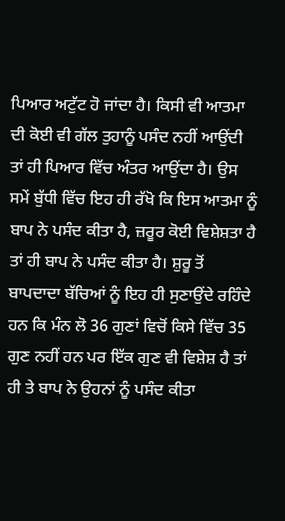ਪਿਆਰ ਅਟੁੱਟ ਹੋ ਜਾਂਦਾ ਹੈ। ਕਿਸੀ ਵੀ ਆਤਮਾ ਦੀ ਕੋਈ ਵੀ ਗੱਲ ਤੁਹਾਨੂੰ ਪਸੰਦ ਨਹੀਂ ਆਉਂਦੀ ਤਾਂ ਹੀ ਪਿਆਰ ਵਿੱਚ ਅੰਤਰ ਆਉਂਦਾ ਹੈ। ਉਸ ਸਮੇਂ ਬੁੱਧੀ ਵਿੱਚ ਇਹ ਹੀ ਰੱਖੋ ਕਿ ਇਸ ਆਤਮਾ ਨੂੰ ਬਾਪ ਨੇ ਪਸੰਦ ਕੀਤਾ ਹੈ, ਜ਼ਰੂਰ ਕੋਈ ਵਿਸ਼ੇਸ਼ਤਾ ਹੈ ਤਾਂ ਹੀ ਬਾਪ ਨੇ ਪਸੰਦ ਕੀਤਾ ਹੈ। ਸ਼ੁਰੂ ਤੋਂ ਬਾਪਦਾਦਾ ਬੱਚਿਆਂ ਨੂੰ ਇਹ ਹੀ ਸੁਣਾਉਂਦੇ ਰਹਿੰਦੇ ਹਨ ਕਿ ਮੰਨ ਲੋ 36 ਗੁਣਾਂ ਵਿਚੋਂ ਕਿਸੇ ਵਿੱਚ 35 ਗੁਣ ਨਹੀਂ ਹਨ ਪਰ ਇੱਕ ਗੁਣ ਵੀ ਵਿਸ਼ੇਸ਼ ਹੈ ਤਾਂ ਹੀ ਤੇ ਬਾਪ ਨੇ ਉਹਨਾਂ ਨੂੰ ਪਸੰਦ ਕੀਤਾ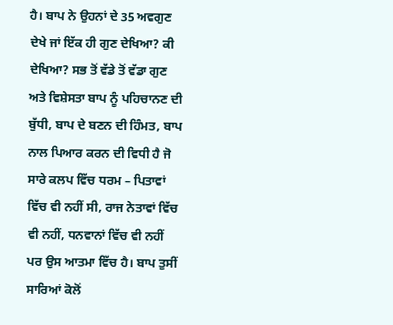ਹੈ। ਬਾਪ ਨੇ ਉਹਨਾਂ ਦੇ 35 ਅਵਗੁਣ ਦੇਖੇ ਜਾਂ ਇੱਕ ਹੀ ਗੁਣ ਦੇਖਿਆ? ਕੀ ਦੇਖਿਆ? ਸਭ ਤੋਂ ਵੱਡੇ ਤੋਂ ਵੱਡਾ ਗੁਣ ਅਤੇ ਵਿਸ਼ੇਸਤਾ ਬਾਪ ਨੂੰ ਪਹਿਚਾਨਣ ਦੀ ਬੁੱਧੀ, ਬਾਪ ਦੇ ਬਣਨ ਦੀ ਹਿੰਮਤ, ਬਾਪ ਨਾਲ ਪਿਆਰ ਕਰਨ ਦੀ ਵਿਧੀ ਹੈ ਜੋ ਸਾਰੇ ਕਲਪ ਵਿੱਚ ਧਰਮ – ਪਿਤਾਵਾਂ ਵਿੱਚ ਵੀ ਨਹੀਂ ਸੀ, ਰਾਜ ਨੇਤਾਵਾਂ ਵਿੱਚ ਵੀ ਨਹੀਂ, ਧਨਵਾਨਾਂ ਵਿੱਚ ਵੀ ਨਹੀਂ ਪਰ ਉਸ ਆਤਮਾ ਵਿੱਚ ਹੈ। ਬਾਪ ਤੁਸੀਂ ਸਾਰਿਆਂ ਕੋਲੋਂ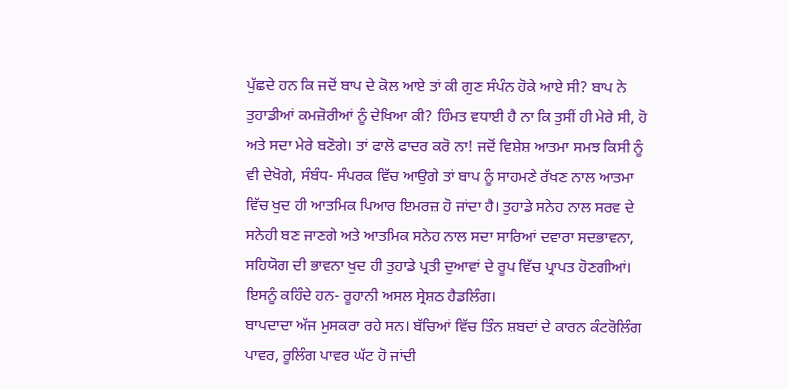ਪੁੱਛਦੇ ਹਨ ਕਿ ਜਦੋਂ ਬਾਪ ਦੇ ਕੋਲ ਆਏ ਤਾਂ ਕੀ ਗੁਣ ਸੰਪੰਨ ਹੋਕੇ ਆਏ ਸੀ? ਬਾਪ ਨੇ ਤੁਹਾਡੀਆਂ ਕਮਜ਼ੋਰੀਆਂ ਨੂੰ ਦੇਖਿਆ ਕੀ? ਹਿੰਮਤ ਵਧਾਈ ਹੈ ਨਾ ਕਿ ਤੁਸੀਂ ਹੀ ਮੇਰੇ ਸੀ, ਹੋ ਅਤੇ ਸਦਾ ਮੇਰੇ ਬਣੋਗੇ। ਤਾਂ ਫਾਲੋ ਫਾਦਰ ਕਰੋ ਨਾ! ਜਦੋਂ ਵਿਸ਼ੇਸ਼ ਆਤਮਾ ਸਮਝ ਕਿਸੀ ਨੂੰ ਵੀ ਦੇਖੋਗੇ, ਸੰਬੰਧ- ਸੰਪਰਕ ਵਿੱਚ ਆਉਗੇ ਤਾਂ ਬਾਪ ਨੂੰ ਸਾਹਮਣੇ ਰੱਖਣ ਨਾਲ ਆਤਮਾ ਵਿੱਚ ਖੁਦ ਹੀ ਆਤਮਿਕ ਪਿਆਰ ਇਮਰਜ਼ ਹੋ ਜਾਂਦਾ ਹੈ। ਤੁਹਾਡੇ ਸਨੇਹ ਨਾਲ ਸਰਵ ਦੇ ਸਨੇਹੀ ਬਣ ਜਾਣਗੇ ਅਤੇ ਆਤਮਿਕ ਸਨੇਹ ਨਾਲ ਸਦਾ ਸਾਰਿਆਂ ਦਵਾਰਾ ਸਦਭਾਵਨਾ, ਸਹਿਯੋਗ ਦੀ ਭਾਵਨਾ ਖੁਦ ਹੀ ਤੁਹਾਡੇ ਪ੍ਰਤੀ ਦੁਆਵਾਂ ਦੇ ਰੂਪ ਵਿੱਚ ਪ੍ਰਾਪਤ ਹੋਣਗੀਆਂ। ਇਸਨੂੰ ਕਹਿੰਦੇ ਹਨ- ਰੂਹਾਨੀ ਅਸਲ ਸ੍ਰੇਸ਼ਠ ਹੈਡਲਿੰਗ।
ਬਾਪਦਾਦਾ ਅੱਜ ਮੁਸਕਰਾ ਰਹੇ ਸਨ। ਬੱਚਿਆਂ ਵਿੱਚ ਤਿੰਨ ਸ਼ਬਦਾਂ ਦੇ ਕਾਰਨ ਕੰਟਰੋਲਿੰਗ ਪਾਵਰ, ਰੂਲਿੰਗ ਪਾਵਰ ਘੱਟ ਹੋ ਜਾਂਦੀ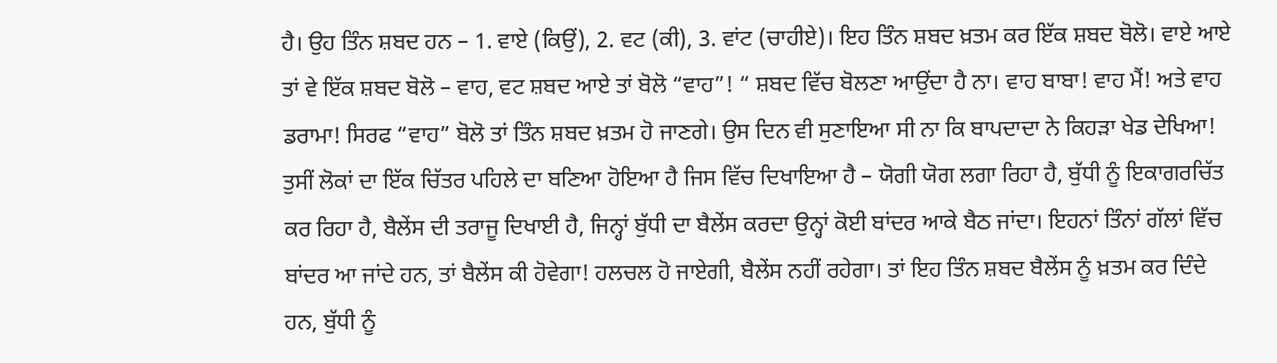ਹੈ। ਉਹ ਤਿੰਨ ਸ਼ਬਦ ਹਨ – 1. ਵਾਏ (ਕਿਉਂ), 2. ਵਟ (ਕੀ), 3. ਵਾਂਟ (ਚਾਹੀਏ)। ਇਹ ਤਿੰਨ ਸ਼ਬਦ ਖ਼ਤਮ ਕਰ ਇੱਕ ਸ਼ਬਦ ਬੋਲੋ। ਵਾਏ ਆਏ ਤਾਂ ਵੇ ਇੱਕ ਸ਼ਬਦ ਬੋਲੋ – ਵਾਹ, ਵਟ ਸ਼ਬਦ ਆਏ ਤਾਂ ਬੋਲੋ “ਵਾਹ”! “ ਸ਼ਬਦ ਵਿੱਚ ਬੋਲਣਾ ਆਉਂਦਾ ਹੈ ਨਾ। ਵਾਹ ਬਾਬਾ! ਵਾਹ ਮੈਂ! ਅਤੇ ਵਾਹ ਡਰਾਮਾ! ਸਿਰਫ “ਵਾਹ” ਬੋਲੋ ਤਾਂ ਤਿੰਨ ਸ਼ਬਦ ਖ਼ਤਮ ਹੋ ਜਾਣਗੇ। ਉਸ ਦਿਨ ਵੀ ਸੁਣਾਇਆ ਸੀ ਨਾ ਕਿ ਬਾਪਦਾਦਾ ਨੇ ਕਿਹੜਾ ਖੇਡ ਦੇਖਿਆ! ਤੁਸੀਂ ਲੋਕਾਂ ਦਾ ਇੱਕ ਚਿੱਤਰ ਪਹਿਲੇ ਦਾ ਬਣਿਆ ਹੋਇਆ ਹੈ ਜਿਸ ਵਿੱਚ ਦਿਖਾਇਆ ਹੈ – ਯੋਗੀ ਯੋਗ ਲਗਾ ਰਿਹਾ ਹੈ, ਬੁੱਧੀ ਨੂੰ ਇਕਾਗਰਚਿੱਤ ਕਰ ਰਿਹਾ ਹੈ, ਬੈਲੇਂਸ ਦੀ ਤਰਾਜੂ ਦਿਖਾਈ ਹੈ, ਜਿਨ੍ਹਾਂ ਬੁੱਧੀ ਦਾ ਬੈਲੇਂਸ ਕਰਦਾ ਉਨ੍ਹਾਂ ਕੋਈ ਬਾਂਦਰ ਆਕੇ ਬੈਠ ਜਾਂਦਾ। ਇਹਨਾਂ ਤਿੰਨਾਂ ਗੱਲਾਂ ਵਿੱਚ ਬਾਂਦਰ ਆ ਜਾਂਦੇ ਹਨ, ਤਾਂ ਬੈਲੇਂਸ ਕੀ ਹੋਵੇਗਾ! ਹਲਚਲ ਹੋ ਜਾਏਗੀ, ਬੈਲੇਂਸ ਨਹੀਂ ਰਹੇਗਾ। ਤਾਂ ਇਹ ਤਿੰਨ ਸ਼ਬਦ ਬੈਲੇਂਸ ਨੂੰ ਖ਼ਤਮ ਕਰ ਦਿੰਦੇ ਹਨ, ਬੁੱਧੀ ਨੂੰ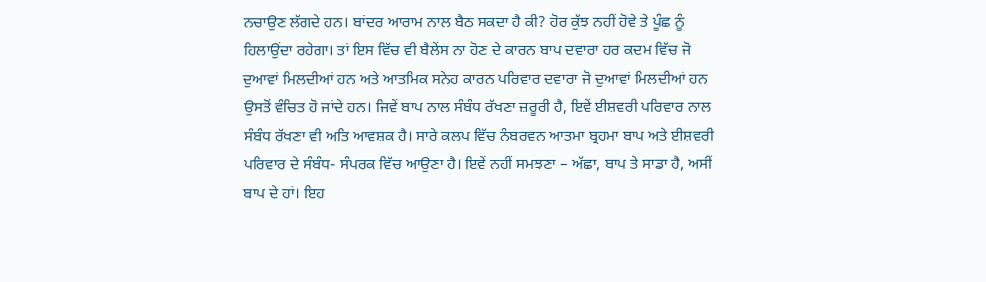ਨਚਾਉਣ ਲੱਗਦੇ ਹਨ। ਬਾਂਦਰ ਆਰਾਮ ਨਾਲ ਬੈਠ ਸਕਦਾ ਹੈ ਕੀ? ਹੋਰ ਕੁੱਝ ਨਹੀਂ ਹੋਵੇ ਤੇ ਪੂੰਛ ਨੂੰ ਹਿਲਾਉਂਦਾ ਰਹੇਗਾ। ਤਾਂ ਇਸ ਵਿੱਚ ਵੀ ਬੈਲੇਂਸ ਨਾ ਹੋਣ ਦੇ ਕਾਰਨ ਬਾਪ ਦਵਾਰਾ ਹਰ ਕਦਮ ਵਿੱਚ ਜੋ ਦੁਆਵਾਂ ਮਿਲਦੀਆਂ ਹਨ ਅਤੇ ਆਤਮਿਕ ਸਨੇਹ ਕਾਰਨ ਪਰਿਵਾਰ ਦਵਾਰਾ ਜੋ ਦੁਆਵਾਂ ਮਿਲਦੀਆਂ ਹਨ ਉਸਤੋਂ ਵੰਚਿਤ ਹੋ ਜਾਂਦੇ ਹਨ। ਜਿਵੇਂ ਬਾਪ ਨਾਲ ਸੰਬੰਧ ਰੱਖਣਾ ਜ਼ਰੂਰੀ ਹੈ, ਇਵੇਂ ਈਸ਼ਵਰੀ ਪਰਿਵਾਰ ਨਾਲ ਸੰਬੰਧ ਰੱਖਣਾ ਵੀ ਅਤਿ ਆਵਸ਼ਕ ਹੈ। ਸਾਰੇ ਕਲਪ ਵਿੱਚ ਨੰਬਰਵਨ ਆਤਮਾ ਬ੍ਰਹਮਾ ਬਾਪ ਅਤੇ ਈਸ਼ਵਰੀ ਪਰਿਵਾਰ ਦੇ ਸੰਬੰਧ- ਸੰਪਰਕ ਵਿੱਚ ਆਉਣਾ ਹੈ। ਇਵੇਂ ਨਹੀਂ ਸਮਝਣਾ – ਅੱਛਾ, ਬਾਪ ਤੇ ਸਾਡਾ ਹੈ, ਅਸੀਂ ਬਾਪ ਦੇ ਹਾਂ। ਇਹ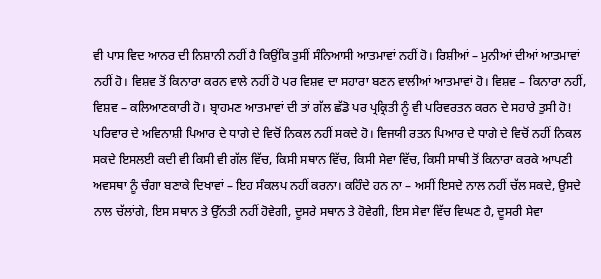ਵੀ ਪਾਸ ਵਿਦ ਆਨਰ ਦੀ ਨਿਸ਼ਾਨੀ ਨਹੀਂ ਹੈ ਕਿਉਂਕਿ ਤੁਸੀਂ ਸੰਨਿਆਸੀ ਆਤਮਾਵਾਂ ਨਹੀਂ ਹੋ। ਰਿਸ਼ੀਆਂ – ਮੁਨੀਆਂ ਦੀਆਂ ਆਤਮਾਵਾਂ ਨਹੀਂ ਹੋ। ਵਿਸ਼ਵ ਤੋਂ ਕਿਨਾਰਾ ਕਰਨ ਵਾਲੇ ਨਹੀਂ ਹੋ ਪਰ ਵਿਸ਼ਵ ਦਾ ਸਹਾਰਾ ਬਣਨ ਵਾਲੀਆਂ ਆਤਮਾਵਾਂ ਹੋ। ਵਿਸ਼ਵ – ਕਿਨਾਰਾ ਨਹੀਂ, ਵਿਸ਼ਵ – ਕਲਿਆਣਕਾਰੀ ਹੋ। ਬ੍ਰਾਹਮਣ ਆਤਮਾਵਾਂ ਦੀ ਤਾਂ ਗੱਲ ਛੱਡੋ ਪਰ ਪ੍ਰਕ੍ਰਿਤੀ ਨੂੰ ਵੀ ਪਰਿਵਰਤਨ ਕਰਨ ਦੇ ਸਹਾਰੇ ਤੁਸੀ ਹੋ! ਪਰਿਵਾਰ ਦੇ ਅਵਿਨਾਸ਼ੀ ਪਿਆਰ ਦੇ ਧਾਗੇ ਦੇ ਵਿਚੋਂ ਨਿਕਲ ਨਹੀਂ ਸਕਦੇ ਹੋ। ਵਿਜਯੀ ਰਤਨ ਪਿਆਰ ਦੇ ਧਾਗੇ ਦੇ ਵਿਚੋਂ ਨਹੀਂ ਨਿਕਲ ਸਕਦੇ ਇਸਲਈ ਕਦੀ ਵੀ ਕਿਸੀ ਵੀ ਗੱਲ ਵਿੱਚ, ਕਿਸੀ ਸਥਾਨ ਵਿੱਚ, ਕਿਸੀ ਸੇਵਾ ਵਿੱਚ, ਕਿਸੀ ਸਾਥੀ ਤੋਂ ਕਿਨਾਰਾ ਕਰਕੇ ਆਪਣੀ ਅਵਸਥਾ ਨੂੰ ਚੰਗਾ ਬਣਾਕੇ ਦਿਖਾਵਾਂ – ਇਹ ਸੰਕਲਪ ਨਹੀਂ ਕਰਨਾ। ਕਹਿੰਦੇ ਹਨ ਨਾ – ਅਸੀਂ ਇਸਦੇ ਨਾਲ ਨਹੀਂ ਚੱਲ ਸਕਦੇ, ਉਸਦੇ ਨਾਲ ਚੱਲਾਂਗੇ, ਇਸ ਸਥਾਨ ਤੇ ਉੱਨਤੀ ਨਹੀਂ ਹੋਵੇਗੀ, ਦੂਸਰੇ ਸਥਾਨ ਤੇ ਹੋਵੇਗੀ, ਇਸ ਸੇਵਾ ਵਿੱਚ ਵਿਘਣ ਹੈ, ਦੂਸਰੀ ਸੇਵਾ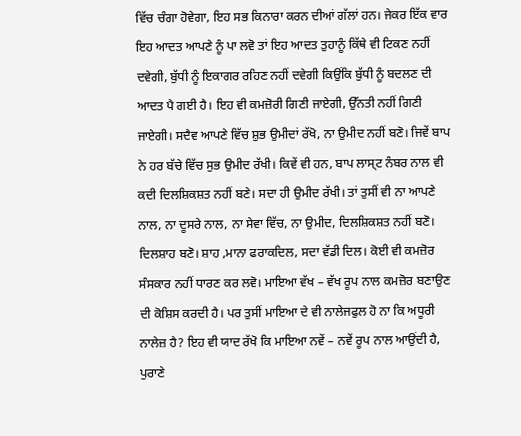ਵਿੱਚ ਚੰਗਾ ਹੋਵੇਗਾ, ਇਹ ਸਭ ਕਿਨਾਰਾ ਕਰਨ ਦੀਆਂ ਗੱਲਾਂ ਹਨ। ਜੇਕਰ ਇੱਕ ਵਾਰ ਇਹ ਆਦਤ ਆਪਣੇ ਨੂੰ ਪਾ ਲਵੋ ਤਾਂ ਇਹ ਆਦਤ ਤੁਹਾਨੂੰ ਕਿੱਥੇ ਵੀ ਟਿਕਣ ਨਹੀਂ ਦਵੇਗੀ, ਬੁੱਧੀ ਨੂੰ ਇਕਾਗਰ ਰਹਿਣ ਨਹੀਂ ਦਵੇਗੀ ਕਿਉਂਕਿ ਬੁੱਧੀ ਨੂੰ ਬਦਲਣ ਦੀ ਆਦਤ ਪੈ ਗਈ ਹੈ। ਇਹ ਵੀ ਕਮਜ਼ੋਰੀ ਗਿਣੀ ਜਾਏਗੀ, ਉੱਨਤੀ ਨਹੀਂ ਗਿਣੀ ਜਾਏਗੀ। ਸਦੈਵ ਆਪਣੇ ਵਿੱਚ ਸ਼ੁਭ ਉਮੀਦਾਂ ਰੱਖੋ, ਨਾ ਉਮੀਦ ਨਹੀਂ ਬਣੋ। ਜਿਵੇਂ ਬਾਪ ਨੇ ਹਰ ਬੱਚੇ ਵਿੱਚ ਸੁਭ ਉਮੀਦ ਰੱਖੀ। ਕਿਵੇਂ ਵੀ ਹਨ, ਬਾਪ ਲਾਸ੍ਟ ਨੰਬਰ ਨਾਲ ਵੀ ਕਦੀ ਦਿਲਸ਼ਿਕਸ਼ਤ ਨਹੀਂ ਬਣੇ। ਸਦਾ ਹੀ ਉਮੀਦ ਰੱਖੀ। ਤਾਂ ਤੁਸੀਂ ਵੀ ਨਾ ਆਪਣੇ ਨਾਲ, ਨਾ ਦੂਸਰੇ ਨਾਲ, ਨਾ ਸੇਵਾ ਵਿੱਚ, ਨਾ ਉਮੀਦ, ਦਿਲਸ਼ਿਕਸ਼ਤ ਨਹੀਂ ਬਣੋ। ਦਿਲਸ਼ਾਹ ਬਣੋ। ਸ਼ਾਹ ,ਮਾਨਾ ਫਰਾਕਦਿਲ, ਸਦਾ ਵੱਡੀ ਦਿਲ। ਕੋਈ ਵੀ ਕਮਜ਼ੋਰ ਸੰਸਕਾਰ ਨਹੀਂ ਧਾਰਣ ਕਰ ਲਵੋ। ਮਾਇਆ ਵੱਖ – ਵੱਖ ਰੂਪ ਨਾਲ ਕਮਜ਼ੋਰ ਬਣਾਉਣ ਦੀ ਕੋਸ਼ਿਸ ਕਰਦੀ ਹੈ। ਪਰ ਤੁਸੀਂ ਮਾਇਆ ਦੇ ਵੀ ਨਾਲੇਜਫੁਲ ਹੋ ਨਾ ਕਿ ਅਧੂਰੀ ਨਾਲੇਜ਼ ਹੈ? ਇਹ ਵੀ ਯਾਦ ਰੱਖੋ ਕਿ ਮਾਇਆ ਨਵੇਂ – ਨਵੇਂ ਰੂਪ ਨਾਲ ਆਉਂਦੀ ਹੈ, ਪੁਰਾਣੇ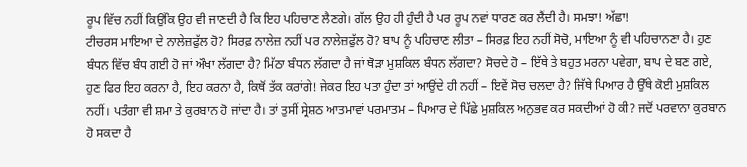ਰੂਪ ਵਿੱਚ ਨਹੀਂ ਕਿਉਂਕਿ ਉਹ ਵੀ ਜਾਣਦੀ ਹੈ ਕਿ ਇਹ ਪਹਿਚਾਣ ਲੈਣਗੇ। ਗੱਲ ਉਹ ਹੀ ਹੁੰਦੀ ਹੈ ਪਰ ਰੂਪ ਨਵਾਂ ਧਾਰਣ ਕਰ ਲੈਂਦੀ ਹੈ। ਸਮਝਾ! ਅੱਛਾ!
ਟੀਚਰਸ ਮਾਇਆ ਦੇ ਨਾਲੇਜ਼ਫੁੱਲ ਹੋ? ਸਿਰਫ਼ ਨਾਲੇਜ਼ ਨਹੀਂ ਪਰ ਨਾਲੇਜ਼ਫੁੱਲ ਹੋ? ਬਾਪ ਨੂੰ ਪਹਿਚਾਣ ਲੀਤਾ – ਸਿਰਫ਼ ਇਹ ਨਹੀਂ ਸੋਚੋ, ਮਾਇਆ ਨੂੰ ਵੀ ਪਹਿਚਾਨਣਾ ਹੈ। ਹੁਣ ਬੰਧਨ ਵਿੱਚ ਬੰਧ ਗਈ ਹੋ ਜਾਂ ਔਖਾ ਲੱਗਦਾ ਹੈ? ਮਿੱਠਾ ਬੰਧਨ ਲੱਗਦਾ ਹੈ ਜਾਂ ਥੋੜਾ ਮੁਸ਼ਕਿਲ ਬੰਧਨ ਲੱਗਦਾ? ਸੋਚਦੇ ਹੋ – ਇੱਥੇ ਤੇ ਬਹੁਤ ਮਰਨਾ ਪਵੇਗਾ, ਬਾਪ ਦੇ ਬਣ ਗਏ, ਹੁਣ ਫਿਰ ਇਹ ਕਰਨਾ ਹੈ, ਇਹ ਕਰਨਾ ਹੈ, ਕਿਥੋਂ ਤੱਕ ਕਰਾਂਗੇ! ਜੇਕਰ ਇਹ ਪਤਾ ਹੁੰਦਾ ਤਾਂ ਆਉਂਦੇ ਹੀ ਨਹੀਂ – ਇਵੇਂ ਸੋਚ ਚਲਦਾ ਹੈ? ਜਿੱਥੇ ਪਿਆਰ ਹੈ ਉੱਥੇ ਕੋਈ ਮੁਸ਼ਕਿਲ ਨਹੀਂ। ਪਤੰਗਾ ਵੀ ਸ਼ਮਾ ਤੇ ਕੁਰਬਾਨ ਹੋ ਜਾਂਦਾ ਹੈ। ਤਾਂ ਤੁਸੀਂ ਸ੍ਰੇਸ਼ਠ ਆਤਮਾਵਾਂ ਪਰਮਾਤਮ – ਪਿਆਰ ਦੇ ਪਿੱਛੇ ਮੁਸ਼ਕਿਲ ਅਨੁਭਵ ਕਰ ਸਕਦੀਆਂ ਹੋ ਕੀ? ਜਦੋਂ ਪਰਵਾਨਾ ਕੁਰਬਾਨ ਹੋ ਸਕਦਾ ਹੈ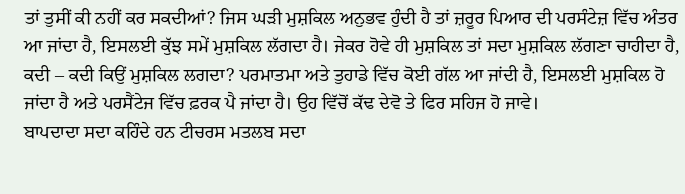ਤਾਂ ਤੁਸੀਂ ਕੀ ਨਹੀਂ ਕਰ ਸਕਦੀਆਂ? ਜਿਸ ਘੜੀ ਮੁਸ਼ਕਿਲ ਅਨੁਭਵ ਹੁੰਦੀ ਹੈ ਤਾਂ ਜ਼ਰੂਰ ਪਿਆਰ ਦੀ ਪਰਸੰਟੇਜ਼ ਵਿੱਚ ਅੰਤਰ ਆ ਜਾਂਦਾ ਹੈ, ਇਸਲਈ ਕੁੱਝ ਸਮੇਂ ਮੁਸ਼ਕਿਲ ਲੱਗਦਾ ਹੈ। ਜੇਕਰ ਹੋਵੇ ਹੀ ਮੁਸ਼ਕਿਲ ਤਾਂ ਸਦਾ ਮੁਸ਼ਕਿਲ ਲੱਗਣਾ ਚਾਹੀਦਾ ਹੈ, ਕਦੀ – ਕਦੀ ਕਿਉਂ ਮੁਸ਼ਕਿਲ ਲਗਦਾ? ਪਰਮਾਤਮਾ ਅਤੇ ਤੁਹਾਡੇ ਵਿੱਚ ਕੋਈ ਗੱਲ ਆ ਜਾਂਦੀ ਹੈ, ਇਸਲਈ ਮੁਸ਼ਕਿਲ ਹੋ ਜਾਂਦਾ ਹੈ ਅਤੇ ਪਰਸੈਂਟੇਜ ਵਿੱਚ ਫ਼ਰਕ ਪੈ ਜਾਂਦਾ ਹੈ। ਉਹ ਵਿੱਚੋਂ ਕੱਢ ਦੇਵੋ ਤੇ ਫਿਰ ਸਹਿਜ ਹੋ ਜਾਵੇ।
ਬਾਪਦਾਦਾ ਸਦਾ ਕਹਿੰਦੇ ਹਨ ਟੀਚਰਸ ਮਤਲਬ ਸਦਾ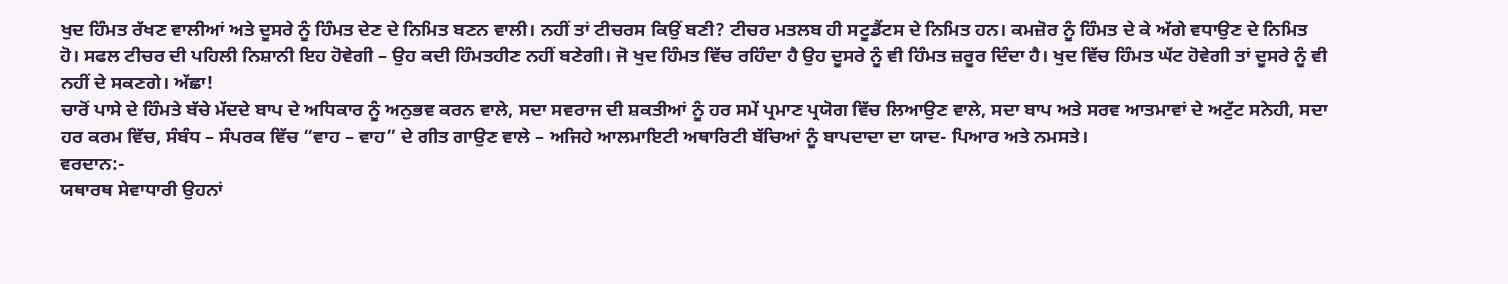ਖੁਦ ਹਿੰਮਤ ਰੱਖਣ ਵਾਲੀਆਂ ਅਤੇ ਦੂਸਰੇ ਨੂੰ ਹਿੰਮਤ ਦੇਣ ਦੇ ਨਿਮਿਤ ਬਣਨ ਵਾਲੀ। ਨਹੀਂ ਤਾਂ ਟੀਚਰਸ ਕਿਉਂ ਬਣੀ? ਟੀਚਰ ਮਤਲਬ ਹੀ ਸਟੂਡੈਂਟਸ ਦੇ ਨਿਮਿਤ ਹਨ। ਕਮਜ਼ੋਰ ਨੂੰ ਹਿੰਮਤ ਦੇ ਕੇ ਅੱਗੇ ਵਧਾਉਣ ਦੇ ਨਿਮਿਤ ਹੋ। ਸਫਲ ਟੀਚਰ ਦੀ ਪਹਿਲੀ ਨਿਸ਼ਾਨੀ ਇਹ ਹੋਵੇਗੀ – ਉਹ ਕਦੀ ਹਿੰਮਤਹੀਣ ਨਹੀਂ ਬਣੇਗੀ। ਜੋ ਖੁਦ ਹਿੰਮਤ ਵਿੱਚ ਰਹਿੰਦਾ ਹੈ ਉਹ ਦੂਸਰੇ ਨੂੰ ਵੀ ਹਿੰਮਤ ਜ਼ਰੂਰ ਦਿੰਦਾ ਹੈ। ਖੁਦ ਵਿੱਚ ਹਿੰਮਤ ਘੱਟ ਹੋਵੇਗੀ ਤਾਂ ਦੂਸਰੇ ਨੂੰ ਵੀ ਨਹੀਂ ਦੇ ਸਕਣਗੇ। ਅੱਛਾ!
ਚਾਰੋਂ ਪਾਸੇ ਦੇ ਹਿੰਮਤੇ ਬੱਚੇ ਮੱਦਦੇ ਬਾਪ ਦੇ ਅਧਿਕਾਰ ਨੂੰ ਅਨੁਭਵ ਕਰਨ ਵਾਲੇ, ਸਦਾ ਸਵਰਾਜ ਦੀ ਸ਼ਕਤੀਆਂ ਨੂੰ ਹਰ ਸਮੇਂ ਪ੍ਰਮਾਣ ਪ੍ਰਯੋਗ ਵਿੱਚ ਲਿਆਉਣ ਵਾਲੇ, ਸਦਾ ਬਾਪ ਅਤੇ ਸਰਵ ਆਤਮਾਵਾਂ ਦੇ ਅਟੁੱਟ ਸਨੇਹੀ, ਸਦਾ ਹਰ ਕਰਮ ਵਿੱਚ, ਸੰਬੰਧ – ਸੰਪਰਕ ਵਿੱਚ “ਵਾਹ – ਵਾਹ” ਦੇ ਗੀਤ ਗਾਉਣ ਵਾਲੇ – ਅਜਿਹੇ ਆਲਮਾਇਟੀ ਅਥਾਰਿਟੀ ਬੱਚਿਆਂ ਨੂੰ ਬਾਪਦਾਦਾ ਦਾ ਯਾਦ- ਪਿਆਰ ਅਤੇ ਨਮਸਤੇ।
ਵਰਦਾਨ:-
ਯਥਾਰਥ ਸੇਵਾਧਾਰੀ ਉਹਨਾਂ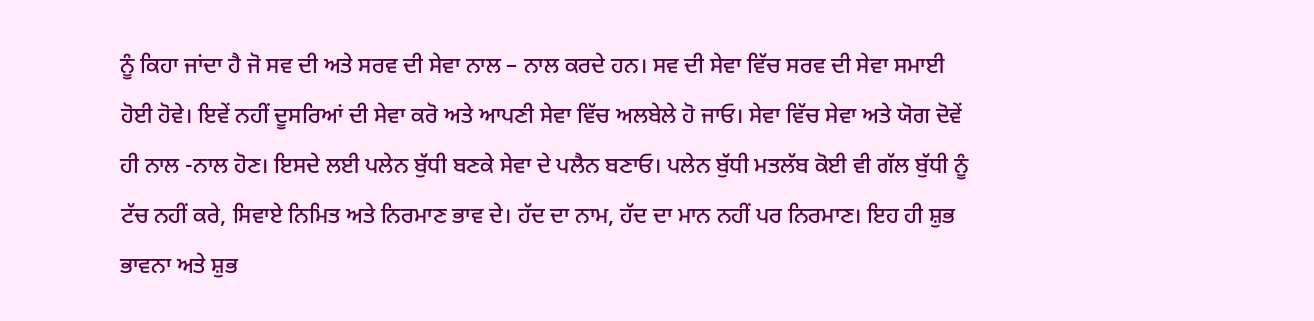ਨੂੰ ਕਿਹਾ ਜਾਂਦਾ ਹੈ ਜੋ ਸਵ ਦੀ ਅਤੇ ਸਰਵ ਦੀ ਸੇਵਾ ਨਾਲ – ਨਾਲ ਕਰਦੇ ਹਨ। ਸਵ ਦੀ ਸੇਵਾ ਵਿੱਚ ਸਰਵ ਦੀ ਸੇਵਾ ਸਮਾਈ ਹੋਈ ਹੋਵੇ। ਇਵੇਂ ਨਹੀਂ ਦੂਸਰਿਆਂ ਦੀ ਸੇਵਾ ਕਰੋ ਅਤੇ ਆਪਣੀ ਸੇਵਾ ਵਿੱਚ ਅਲਬੇਲੇ ਹੋ ਜਾਓ। ਸੇਵਾ ਵਿੱਚ ਸੇਵਾ ਅਤੇ ਯੋਗ ਦੋਵੇਂ ਹੀ ਨਾਲ -ਨਾਲ ਹੋਣ। ਇਸਦੇ ਲਈ ਪਲੇਨ ਬੁੱਧੀ ਬਣਕੇ ਸੇਵਾ ਦੇ ਪਲੈਨ ਬਣਾਓ। ਪਲੇਨ ਬੁੱਧੀ ਮਤਲੱਬ ਕੋਈ ਵੀ ਗੱਲ ਬੁੱਧੀ ਨੂੰ ਟੱਚ ਨਹੀਂ ਕਰੇ, ਸਿਵਾਏ ਨਿਮਿਤ ਅਤੇ ਨਿਰਮਾਣ ਭਾਵ ਦੇ। ਹੱਦ ਦਾ ਨਾਮ, ਹੱਦ ਦਾ ਮਾਨ ਨਹੀਂ ਪਰ ਨਿਰਮਾਣ। ਇਹ ਹੀ ਸ਼ੁਭ ਭਾਵਨਾ ਅਤੇ ਸ਼ੁਭ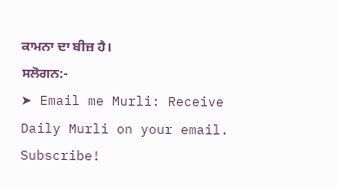ਕਾਮਨਾ ਦਾ ਬੀਜ਼ ਹੈ।
ਸਲੋਗਨ:-
➤ Email me Murli: Receive Daily Murli on your email. Subscribe!